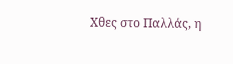Χθες στο Παλλάς, η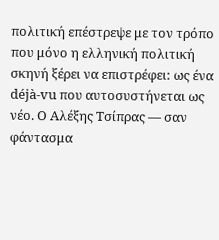πολιτική επέστρεψε με τον τρόπο που μόνο η ελληνική πολιτική σκηνή ξέρει να επιστρέφει: ως ένα déjà-vu που αυτοσυστήνεται ως νέο. Ο Αλέξης Τσίπρας — σαν φάντασμα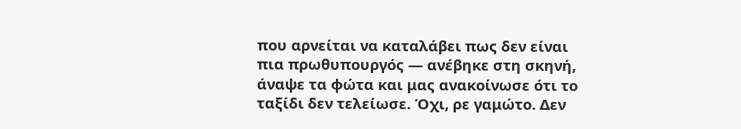που αρνείται να καταλάβει πως δεν είναι πια πρωθυπουργός — ανέβηκε στη σκηνή, άναψε τα φώτα και μας ανακοίνωσε ότι το ταξίδι δεν τελείωσε. Όχι, ρε γαμώτο. Δεν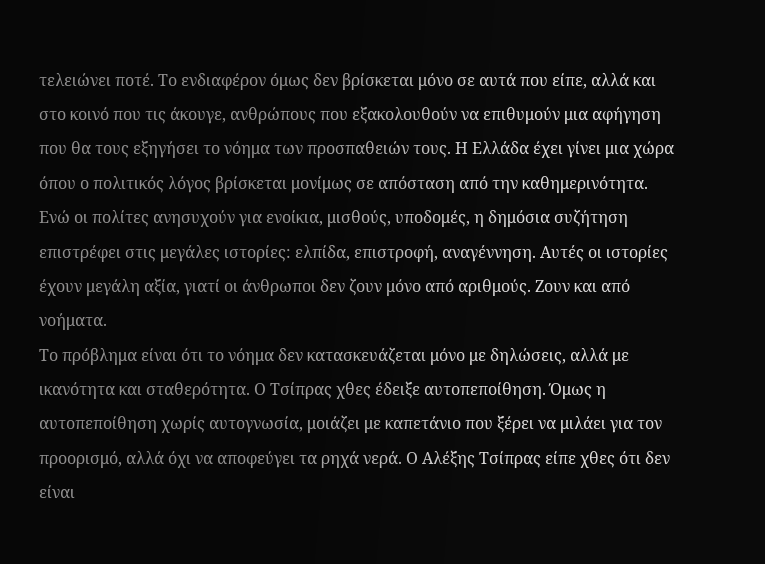τελειώνει ποτέ. Το ενδιαφέρον όμως δεν βρίσκεται μόνο σε αυτά που είπε, αλλά και στο κοινό που τις άκουγε, ανθρώπους που εξακολουθούν να επιθυμούν μια αφήγηση που θα τους εξηγήσει το νόημα των προσπαθειών τους. Η Ελλάδα έχει γίνει μια χώρα όπου ο πολιτικός λόγος βρίσκεται μονίμως σε απόσταση από την καθημερινότητα. Ενώ οι πολίτες ανησυχούν για ενοίκια, μισθούς, υποδομές, η δημόσια συζήτηση επιστρέφει στις μεγάλες ιστορίες: ελπίδα, επιστροφή, αναγέννηση. Αυτές οι ιστορίες έχουν μεγάλη αξία, γιατί οι άνθρωποι δεν ζουν μόνο από αριθμούς. Ζουν και από νοήματα.
Το πρόβλημα είναι ότι το νόημα δεν κατασκευάζεται μόνο με δηλώσεις, αλλά με ικανότητα και σταθερότητα. Ο Τσίπρας χθες έδειξε αυτοπεποίθηση. Όμως η αυτοπεποίθηση χωρίς αυτογνωσία, μοιάζει με καπετάνιο που ξέρει να μιλάει για τον προορισμό, αλλά όχι να αποφεύγει τα ρηχά νερά. Ο Αλέξης Τσίπρας είπε χθες ότι δεν είναι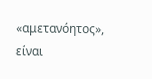«αμετανόητος», είναι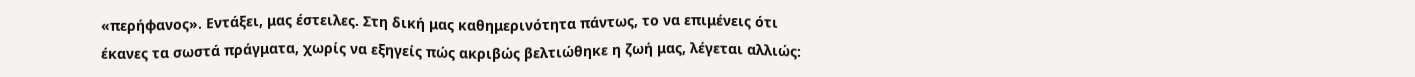«περήφανος». Εντάξει, μας έστειλες. Στη δική μας καθημερινότητα πάντως, το να επιμένεις ότι έκανες τα σωστά πράγματα, χωρίς να εξηγείς πώς ακριβώς βελτιώθηκε η ζωή μας, λέγεται αλλιώς: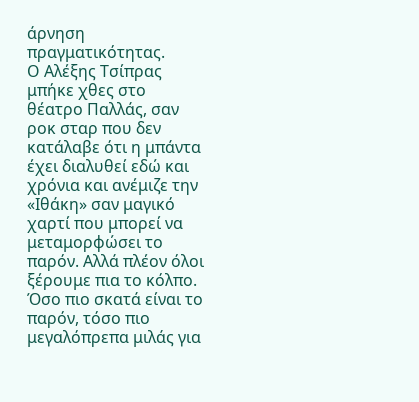άρνηση πραγματικότητας.
Ο Αλέξης Τσίπρας μπήκε χθες στο θέατρο Παλλάς, σαν ροκ σταρ που δεν κατάλαβε ότι η μπάντα έχει διαλυθεί εδώ και χρόνια και ανέμιζε την «Ιθάκη» σαν μαγικό χαρτί που μπορεί να μεταμορφώσει το παρόν. Αλλά πλέον όλοι ξέρουμε πια το κόλπο. Όσο πιο σκατά είναι το παρόν, τόσο πιο μεγαλόπρεπα μιλάς για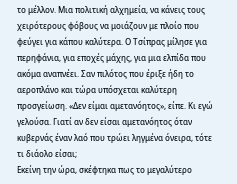το μέλλον. Μια πολιτική αλχημεία, να κάνεις τους χειρότερους φόβους να μοιάζουν με πλοίο που φεύγει για κάπου καλύτερα. Ο Τσίπρας μίλησε για περηφάνια, για εποχές μάχης, για μια ελπίδα που ακόμα αναπνέει. Σαν πιλότος που έριξε ήδη το αεροπλάνο και τώρα υπόσχεται καλύτερη προσγείωση. «Δεν είμαι αμετανόητος», είπε. Κι εγώ γελούσα. Γιατί αν δεν είσαι αμετανόητος όταν κυβερνάς έναν λαό που τρώει ληγμένα όνειρα, τότε τι διάολο είσαι;
Εκείνη την ώρα, σκέφτηκα πως το μεγαλύτερο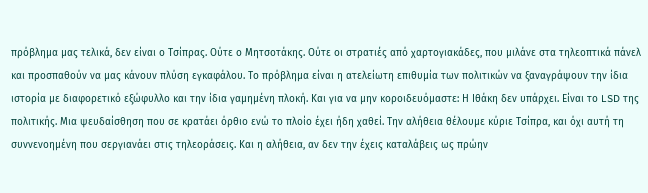πρόβλημα μας τελικά, δεν είναι ο Τσίπρας. Ούτε ο Μητσοτάκης. Ούτε οι στρατιές από χαρτογιακάδες, που μιλάνε στα τηλεοπτικά πάνελ και προσπαθούν να μας κάνουν πλύση εγκαφάλου. Το πρόβλημα είναι η ατελείωτη επιθυμία των πολιτικών να ξαναγράψουν την ίδια ιστορία με διαφορετικό εξώφυλλο και την ίδια γαμημένη πλοκή. Και για να μην κοροιδευόμαστε: Η Ιθάκη δεν υπάρχει. Είναι το LSD της πολιτικής. Μια ψευδαίσθηση που σε κρατάει όρθιο ενώ το πλοίο έχει ήδη χαθεί. Την αλήθεια θέλουμε κύριε Τσίπρα, και όχι αυτή τη συννενοημένη που σεργιανάει στις τηλεοράσεις. Και η αλήθεια, αν δεν την έχεις καταλάβεις ως πρώην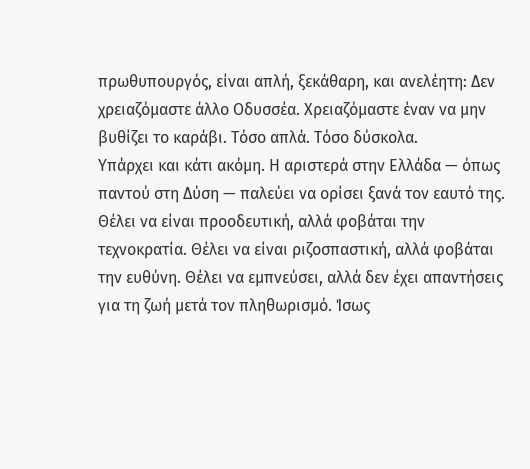πρωθυπουργός, είναι απλή, ξεκάθαρη, και ανελέητη: Δεν χρειαζόμαστε άλλο Οδυσσέα. Χρειαζόμαστε έναν να μην βυθίζει το καράβι. Τόσο απλά. Τόσο δύσκολα.
Υπάρχει και κάτι ακόμη. Η αριστερά στην Ελλάδα — όπως παντού στη Δύση — παλεύει να ορίσει ξανά τον εαυτό της. Θέλει να είναι προοδευτική, αλλά φοβάται την τεχνοκρατία. Θέλει να είναι ριζοσπαστική, αλλά φοβάται την ευθύνη. Θέλει να εμπνεύσει, αλλά δεν έχει απαντήσεις για τη ζωή μετά τον πληθωρισμό. Ίσως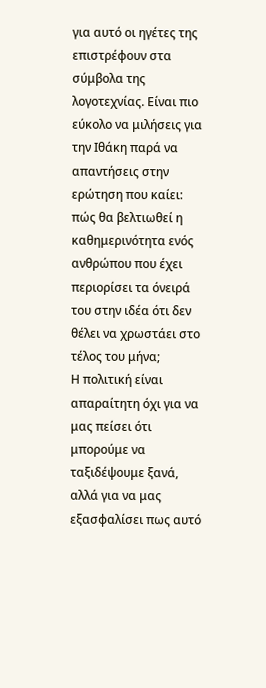για αυτό οι ηγέτες της επιστρέφουν στα σύμβολα της λογοτεχνίας. Είναι πιο εύκολο να μιλήσεις για την Ιθάκη παρά να απαντήσεις στην ερώτηση που καίει: πώς θα βελτιωθεί η καθημερινότητα ενός ανθρώπου που έχει περιορίσει τα όνειρά του στην ιδέα ότι δεν θέλει να χρωστάει στο τέλος του μήνα;
Η πολιτική είναι απαραίτητη όχι για να μας πείσει ότι μπορούμε να ταξιδέψουμε ξανά, αλλά για να μας εξασφαλίσει πως αυτό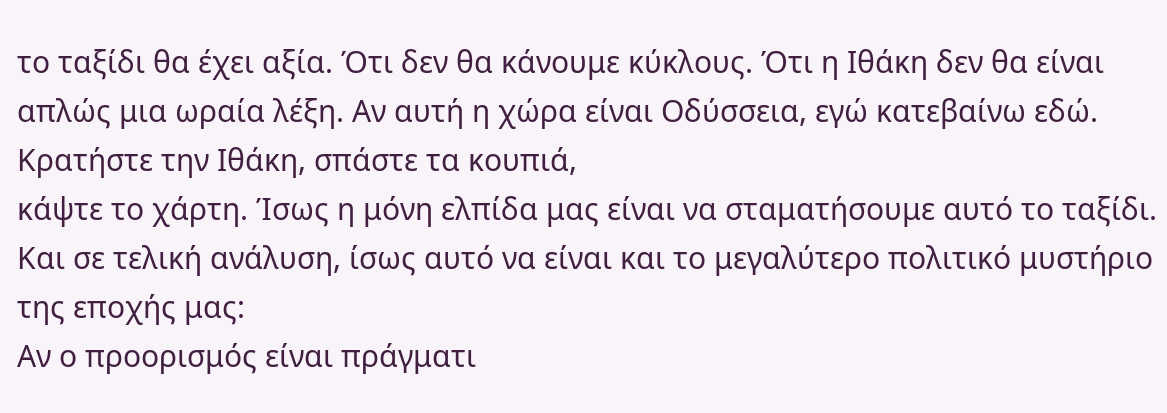το ταξίδι θα έχει αξία. Ότι δεν θα κάνουμε κύκλους. Ότι η Ιθάκη δεν θα είναι απλώς μια ωραία λέξη. Αν αυτή η χώρα είναι Οδύσσεια, εγώ κατεβαίνω εδώ. Κρατήστε την Ιθάκη, σπάστε τα κουπιά,
κάψτε το χάρτη. Ίσως η μόνη ελπίδα μας είναι να σταματήσουμε αυτό το ταξίδι.
Και σε τελική ανάλυση, ίσως αυτό να είναι και το μεγαλύτερο πολιτικό μυστήριο της εποχής μας:
Αν ο προορισμός είναι πράγματι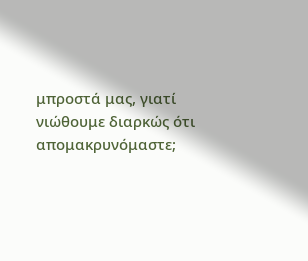μπροστά μας, γιατί νιώθουμε διαρκώς ότι απομακρυνόμαστε;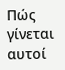Πώς γίνεται αυτοί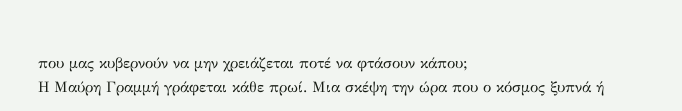που μας κυβερνούν να μην χρειάζεται ποτέ να φτάσουν κάπου;
Η Μαύρη Γραμμή γράφεται κάθε πρωί. Μια σκέψη την ώρα που ο κόσμος ξυπνά ή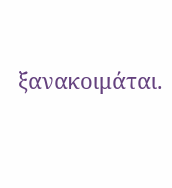ξανακοιμάται.